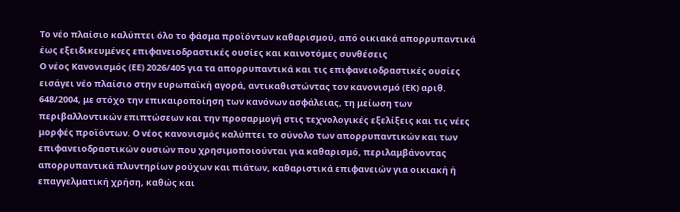Το νέο πλαίσιο καλύπτει όλο το φάσμα προϊόντων καθαρισμού, από οικιακά απορρυπαντικά έως εξειδικευμένες επιφανειοδραστικές ουσίες και καινοτόμες συνθέσεις
Ο νέος Κανονισμός (ΕΕ) 2026/405 για τα απορρυπαντικά και τις επιφανειοδραστικές ουσίες εισάγει νέο πλαίσιο στην ευρωπαϊκή αγορά, αντικαθιστώντας τον κανονισμό (ΕΚ) αριθ. 648/2004, με στόχο την επικαιροποίηση των κανόνων ασφάλειας, τη μείωση των περιβαλλοντικών επιπτώσεων και την προσαρμογή στις τεχνολογικές εξελίξεις και τις νέες μορφές προϊόντων. Ο νέος κανονισμός καλύπτει το σύνολο των απορρυπαντικών και των επιφανειοδραστικών ουσιών που χρησιμοποιούνται για καθαρισμό, περιλαμβάνοντας απορρυπαντικά πλυντηρίων ρούχων και πιάτων, καθαριστικά επιφανειών για οικιακή ή επαγγελματική χρήση, καθώς και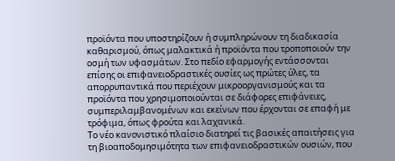προϊόντα που υποστηρίζουν ή συμπληρώνουν τη διαδικασία καθαρισμού, όπως μαλακτικά ή προϊόντα που τροποποιούν την οσμή των υφασμάτων. Στο πεδίο εφαρμογής εντάσσονται επίσης οι επιφανειοδραστικές ουσίες ως πρώτες ύλες, τα απορρυπαντικά που περιέχουν μικροοργανισμούς και τα προϊόντα που χρησιμοποιούνται σε διάφορες επιφάνειες, συμπεριλαμβανομένων και εκείνων που έρχονται σε επαφή με τρόφιμα, όπως φρούτα και λαχανικά.
Το νέο κανονιστικό πλαίσιο διατηρεί τις βασικές απαιτήσεις για τη βιοαποδομησιμότητα των επιφανειοδραστικών ουσιών, που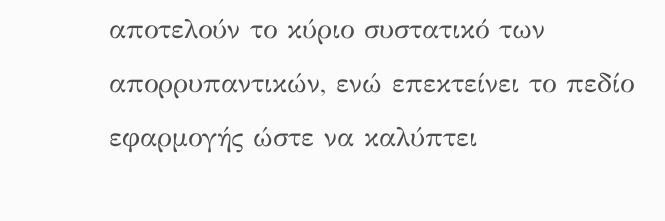αποτελούν το κύριο συστατικό των απορρυπαντικών, ενώ επεκτείνει το πεδίο εφαρμογής ώστε να καλύπτει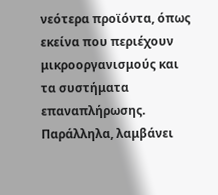νεότερα προϊόντα, όπως εκείνα που περιέχουν μικροοργανισμούς και τα συστήματα επαναπλήρωσης. Παράλληλα, λαμβάνει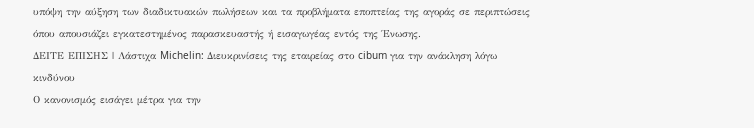υπόψη την αύξηση των διαδικτυακών πωλήσεων και τα προβλήματα εποπτείας της αγοράς σε περιπτώσεις όπου απουσιάζει εγκατεστημένος παρασκευαστής ή εισαγωγέας εντός της Ένωσης.
ΔΕΙΤΕ ΕΠΙΣΗΣ | Λάστιχα Michelin: Διευκρινίσεις της εταιρείας στο cibum για την ανάκληση λόγω κινδύνου
Ο κανονισμός εισάγει μέτρα για την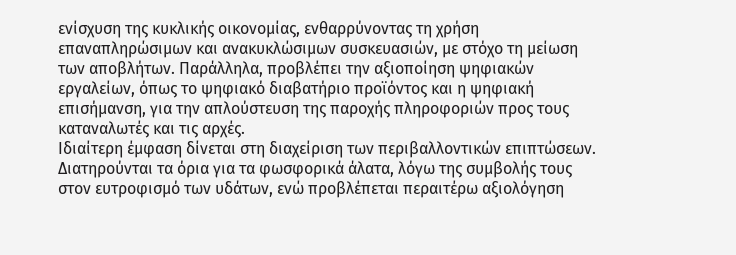ενίσχυση της κυκλικής οικονομίας, ενθαρρύνοντας τη χρήση επαναπληρώσιμων και ανακυκλώσιμων συσκευασιών, με στόχο τη μείωση των αποβλήτων. Παράλληλα, προβλέπει την αξιοποίηση ψηφιακών εργαλείων, όπως το ψηφιακό διαβατήριο προϊόντος και η ψηφιακή επισήμανση, για την απλούστευση της παροχής πληροφοριών προς τους καταναλωτές και τις αρχές.
Ιδιαίτερη έμφαση δίνεται στη διαχείριση των περιβαλλοντικών επιπτώσεων. Διατηρούνται τα όρια για τα φωσφορικά άλατα, λόγω της συμβολής τους στον ευτροφισμό των υδάτων, ενώ προβλέπεται περαιτέρω αξιολόγηση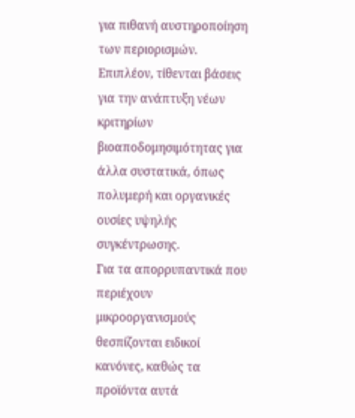για πιθανή αυστηροποίηση των περιορισμών. Επιπλέον, τίθενται βάσεις για την ανάπτυξη νέων κριτηρίων βιοαποδομησιμότητας για άλλα συστατικά, όπως πολυμερή και οργανικές ουσίες υψηλής συγκέντρωσης.
Για τα απορρυπαντικά που περιέχουν μικροοργανισμούς θεσπίζονται ειδικοί κανόνες, καθώς τα προϊόντα αυτά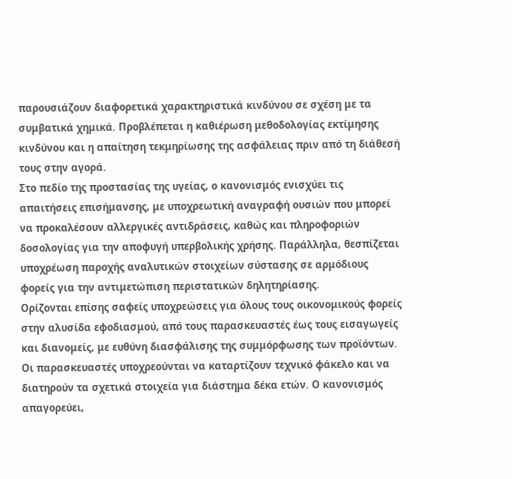παρουσιάζουν διαφορετικά χαρακτηριστικά κινδύνου σε σχέση με τα συμβατικά χημικά. Προβλέπεται η καθιέρωση μεθοδολογίας εκτίμησης κινδύνου και η απαίτηση τεκμηρίωσης της ασφάλειας πριν από τη διάθεσή τους στην αγορά.
Στο πεδίο της προστασίας της υγείας, ο κανονισμός ενισχύει τις απαιτήσεις επισήμανσης, με υποχρεωτική αναγραφή ουσιών που μπορεί να προκαλέσουν αλλεργικές αντιδράσεις, καθώς και πληροφοριών δοσολογίας για την αποφυγή υπερβολικής χρήσης. Παράλληλα, θεσπίζεται υποχρέωση παροχής αναλυτικών στοιχείων σύστασης σε αρμόδιους φορείς για την αντιμετώπιση περιστατικών δηλητηρίασης.
Ορίζονται επίσης σαφείς υποχρεώσεις για όλους τους οικονομικούς φορείς στην αλυσίδα εφοδιασμού, από τους παρασκευαστές έως τους εισαγωγείς και διανομείς, με ευθύνη διασφάλισης της συμμόρφωσης των προϊόντων. Οι παρασκευαστές υποχρεούνται να καταρτίζουν τεχνικό φάκελο και να διατηρούν τα σχετικά στοιχεία για διάστημα δέκα ετών. Ο κανονισμός απαγορεύει,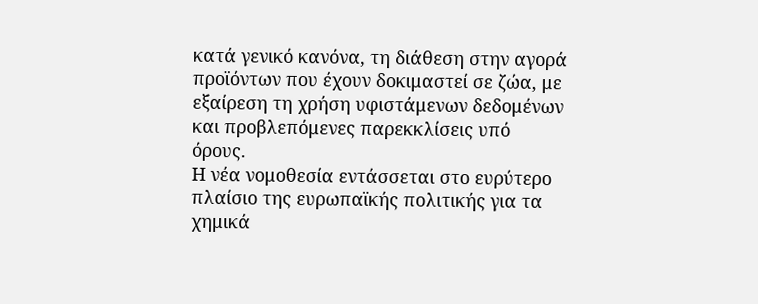κατά γενικό κανόνα, τη διάθεση στην αγορά προϊόντων που έχουν δοκιμαστεί σε ζώα, με εξαίρεση τη χρήση υφιστάμενων δεδομένων και προβλεπόμενες παρεκκλίσεις υπό όρους.
Η νέα νομοθεσία εντάσσεται στο ευρύτερο πλαίσιο της ευρωπαϊκής πολιτικής για τα χημικά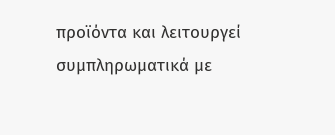προϊόντα και λειτουργεί συμπληρωματικά με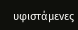υφιστάμενες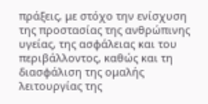πράξεις, με στόχο την ενίσχυση της προστασίας της ανθρώπινης υγείας, της ασφάλειας και του περιβάλλοντος, καθώς και τη διασφάλιση της ομαλής λειτουργίας της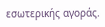εσωτερικής αγοράς.